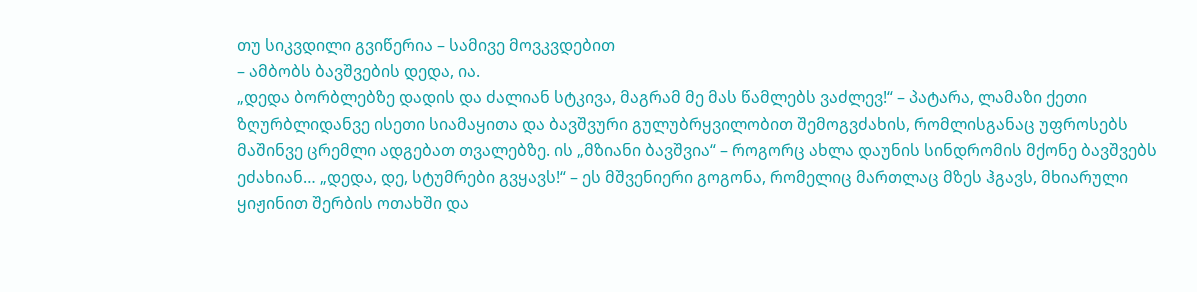თუ სიკვდილი გვიწერია – სამივე მოვკვდებით
– ამბობს ბავშვების დედა, ია.
„დედა ბორბლებზე დადის და ძალიან სტკივა, მაგრამ მე მას წამლებს ვაძლევ!“ – პატარა, ლამაზი ქეთი ზღურბლიდანვე ისეთი სიამაყითა და ბავშვური გულუბრყვილობით შემოგვძახის, რომლისგანაც უფროსებს მაშინვე ცრემლი ადგებათ თვალებზე. ის „მზიანი ბავშვია“ – როგორც ახლა დაუნის სინდრომის მქონე ბავშვებს ეძახიან… „დედა, დე, სტუმრები გვყავს!“ – ეს მშვენიერი გოგონა, რომელიც მართლაც მზეს ჰგავს, მხიარული ყიჟინით შერბის ოთახში და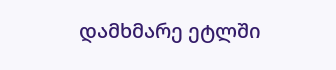დამხმარე ეტლში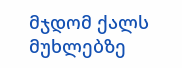მჯდომ ქალს მუხლებზე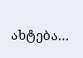ახტება…